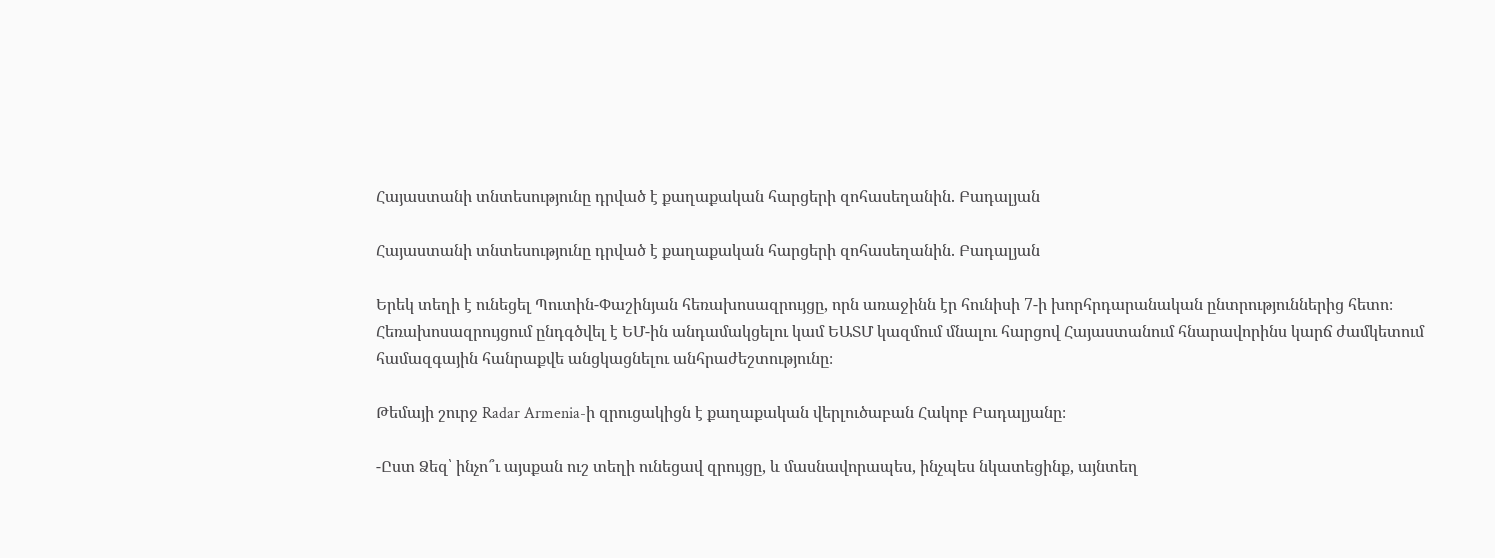Հայաստանի տնտեսությունը դրված է քաղաքական հարցերի զոհասեղանին. Բադալյան

Հայաստանի տնտեսությունը դրված է քաղաքական հարցերի զոհասեղանին. Բադալյան

Երեկ տեղի է ունեցել Պուտին-Փաշինյան հեռախոսազրույցը, որն առաջինն էր հունիսի 7-ի խորհրդարանական ընտրություններից հետո։ Հեռախոսազրույցում ընդգծվել է ԵՄ-ին անդամակցելու կամ ԵԱՏՄ կազմում մնալու հարցով Հայաստանում հնարավորինս կարճ ժամկետում համազգային հանրաքվե անցկացնելու անհրաժեշտությունը։

Թեմայի շուրջ Radar Armenia-ի զրուցակիցն է քաղաքական վերլուծաբան Հակոբ Բադալյանը։

-Ըստ Ձեզ՝ ինչո՞ւ այսքան ուշ տեղի ունեցավ զրույցը, և մասնավորապես, ինչպես նկատեցինք, այնտեղ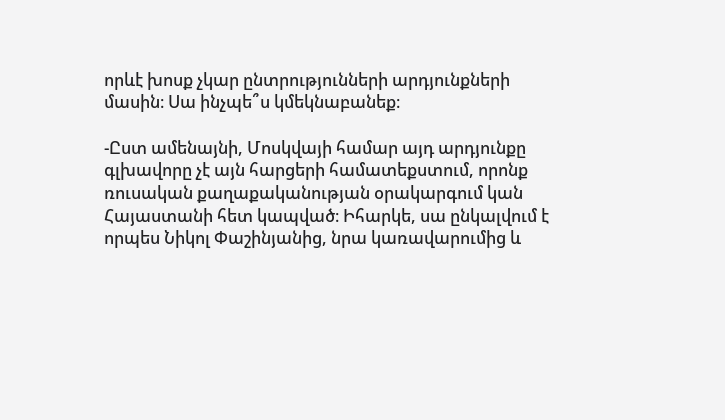որևէ խոսք չկար ընտրությունների արդյունքների մասին։ Սա ինչպե՞ս կմեկնաբանեք։

-Ըստ ամենայնի, Մոսկվայի համար այդ արդյունքը գլխավորը չէ այն հարցերի համատեքստում, որոնք ռուսական քաղաքականության օրակարգում կան Հայաստանի հետ կապված։ Իհարկե, սա ընկալվում է որպես Նիկոլ Փաշինյանից, նրա կառավարումից և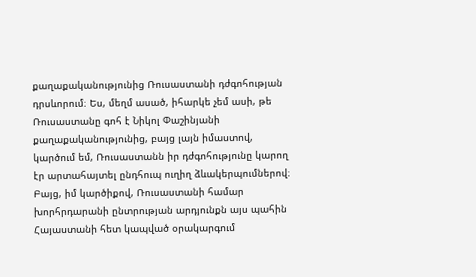քաղաքականությունից Ռուսաստանի դժգոհության դրսևորում։ Ես, մեղմ ասած, իհարկե չեմ ասի, թե Ռուսաստանը գոհ է Նիկոլ Փաշինյանի քաղաքականությունից, բայց լայն իմաստով, կարծում եմ, Ռուսաստանն իր դժգոհությունը կարող էր արտահայտել ընդհուպ ուղիղ ձևակերպումներով։ Բայց, իմ կարծիքով, Ռուսաստանի համար խորհրդարանի ընտրության արդյունքն այս պահին Հայաստանի հետ կապված օրակարգում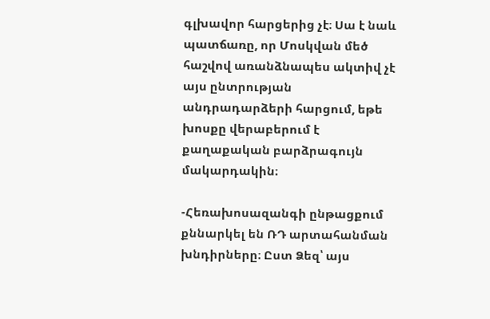գլխավոր հարցերից չէ։ Սա է նաև պատճառը, որ Մոսկվան մեծ հաշվով առանձնապես ակտիվ չէ այս ընտրության անդրադարձերի հարցում, եթե խոսքը վերաբերում է քաղաքական բարձրագույն մակարդակին։

-Հեռախոսազանգի ընթացքում քննարկել են ՌԴ արտահանման խնդիրները։ Ըստ Ձեզ՝ այս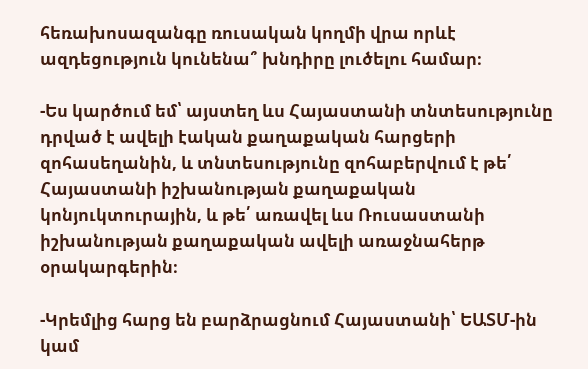հեռախոսազանգը ռուսական կողմի վրա որևէ ազդեցություն կունենա՞ խնդիրը լուծելու համար։

-Ես կարծում եմ՝ այստեղ ևս Հայաստանի տնտեսությունը դրված է ավելի էական քաղաքական հարցերի զոհասեղանին, և տնտեսությունը զոհաբերվում է թե՛ Հայաստանի իշխանության քաղաքական կոնյուկտուրային, և թե՛ առավել ևս Ռուսաստանի իշխանության քաղաքական ավելի առաջնահերթ օրակարգերին։

-Կրեմլից հարց են բարձրացնում Հայաստանի՝ ԵԱՏՄ-ին կամ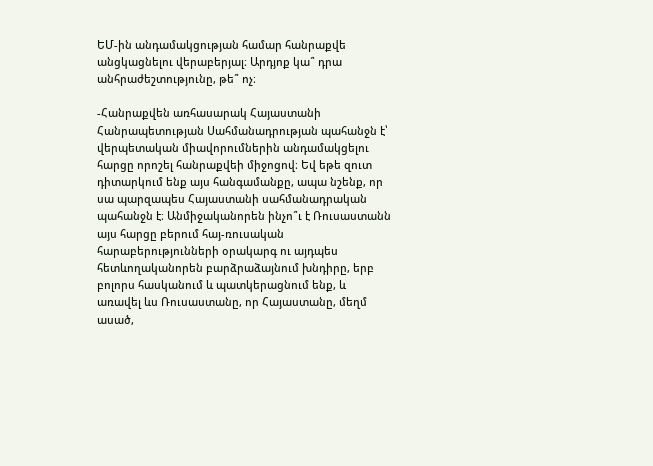ԵՄ-ին անդամակցության համար հանրաքվե անցկացնելու վերաբերյալ։ Արդյոք կա՞ դրա անհրաժեշտությունը, թե՞ ոչ։

-Հանրաքվեն առհասարակ Հայաստանի Հանրապետության Սահմանադրության պահանջն է՝ վերպետական միավորումներին անդամակցելու հարցը որոշել հանրաքվեի միջոցով։ Եվ եթե զուտ դիտարկում ենք այս հանգամանքը, ապա նշենք, որ սա պարզապես Հայաստանի սահմանադրական պահանջն է։ Անմիջականորեն ինչո՞ւ է Ռուսաստանն այս հարցը բերում հայ-ռուսական հարաբերությունների օրակարգ ու այդպես հետևողականորեն բարձրաձայնում խնդիրը, երբ բոլորս հասկանում և պատկերացնում ենք, և առավել ևս Ռուսաստանը, որ Հայաստանը, մեղմ ասած,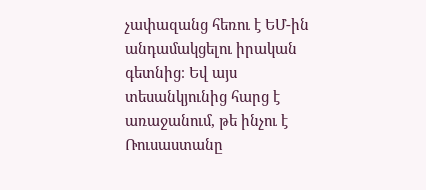չափազանց հեռու է ԵՄ-ին անդամակցելու իրական գետնից։ Եվ այս տեսանկյունից հարց է առաջանում, թե ինչու է Ռուսաստանը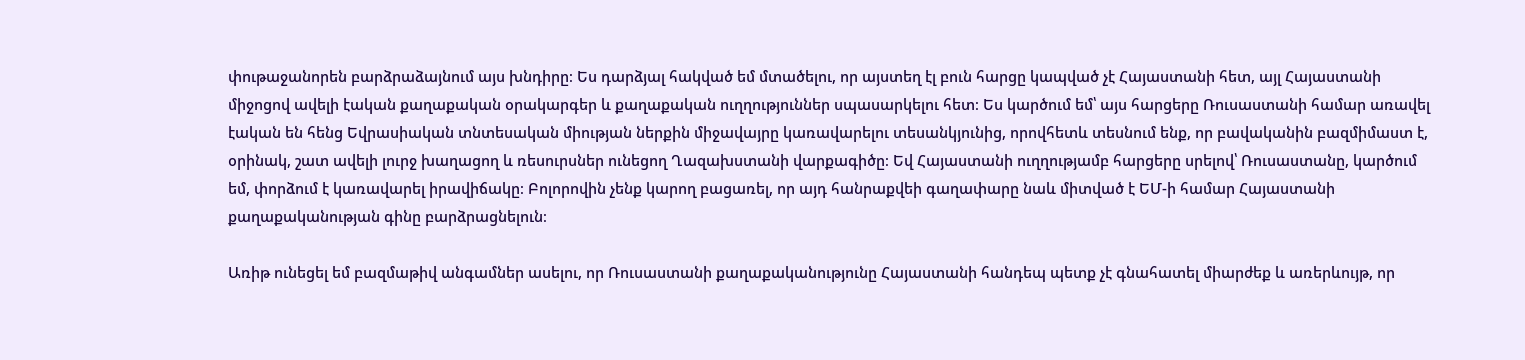փութաջանորեն բարձրաձայնում այս խնդիրը։ Ես դարձյալ հակված եմ մտածելու, որ այստեղ էլ բուն հարցը կապված չէ Հայաստանի հետ, այլ Հայաստանի միջոցով ավելի էական քաղաքական օրակարգեր և քաղաքական ուղղություններ սպասարկելու հետ։ Ես կարծում եմ՝ այս հարցերը Ռուսաստանի համար առավել էական են հենց Եվրասիական տնտեսական միության ներքին միջավայրը կառավարելու տեսանկյունից, որովհետև տեսնում ենք, որ բավականին բազմիմաստ է, օրինակ, շատ ավելի լուրջ խաղացող և ռեսուրսներ ունեցող Ղազախստանի վարքագիծը։ Եվ Հայաստանի ուղղությամբ հարցերը սրելով՝ Ռուսաստանը, կարծում եմ, փորձում է կառավարել իրավիճակը։ Բոլորովին չենք կարող բացառել, որ այդ հանրաքվեի գաղափարը նաև միտված է ԵՄ-ի համար Հայաստանի քաղաքականության գինը բարձրացնելուն։

Առիթ ունեցել եմ բազմաթիվ անգամներ ասելու, որ Ռուսաստանի քաղաքականությունը Հայաստանի հանդեպ պետք չէ գնահատել միարժեք և առերևույթ, որ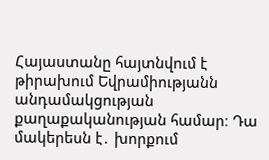Հայաստանը հայտնվում է թիրախում Եվրամիությանն անդամակցության քաղաքականության համար։ Դա մակերեսն է․ խորքում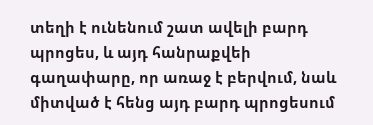տեղի է ունենում շատ ավելի բարդ պրոցես, և այդ հանրաքվեի գաղափարը, որ առաջ է բերվում, նաև միտված է հենց այդ բարդ պրոցեսում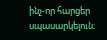ինչ-որ հարցեր սպասարկելուն։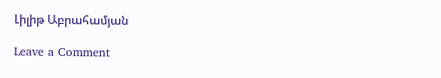Լիլիթ Աբրահամյան

Leave a Comment